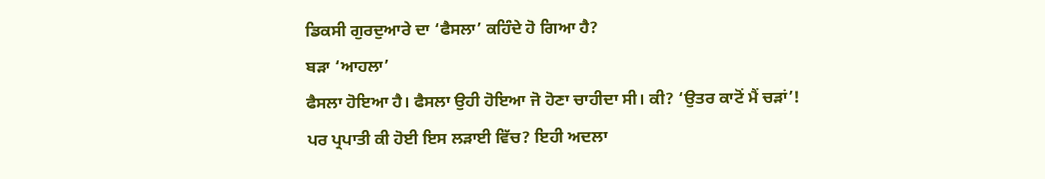ਡਿਕਸੀ ਗੁਰਦੁਆਰੇ ਦਾ ‘ਫੈਸਲਾ’ ਕਹਿੰਦੇ ਹੋ ਗਿਆ ਹੈ?
ਬੜਾ ‘ਆਹਲਾ’
ਫੈਸਲਾ ਹੋਇਆ ਹੈ। ਫੈਸਲਾ ਉਹੀ ਹੋਇਆ ਜੋ ਹੋਣਾ ਚਾਹੀਦਾ ਸੀ। ਕੀ? ‘ਉਤਰ ਕਾਟੋਂ ਮੈਂ ਚੜਾਂ’!
ਪਰ ਪ੍ਰਪਾਤੀ ਕੀ ਹੋਈ ਇਸ ਲੜਾਈ ਵਿੱਚ? ਇਹੀ ਅਦਲਾ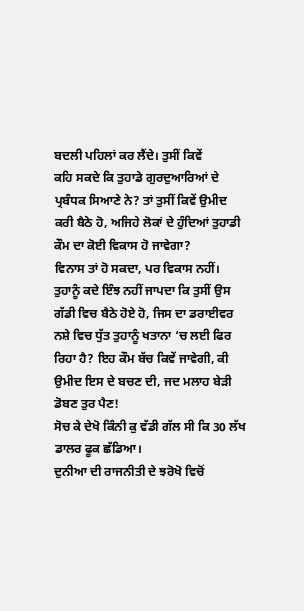ਬਦਲੀ ਪਹਿਲਾਂ ਕਰ ਲੈਂਦੇ। ਤੁਸੀਂ ਕਿਵੇਂ
ਕਹਿ ਸਕਦੇ ਕਿ ਤੁਹਾਡੇ ਗੁਰਦੁਆਰਿਆਂ ਦੇ ਪ੍ਰਬੰਧਕ ਸਿਆਣੇ ਨੇ? ਤਾਂ ਤੁਸੀਂ ਕਿਵੇਂ ਉਮੀਦ
ਕਰੀ ਬੈਠੇ ਹੋ, ਅਜਿਹੇ ਲੋਕਾਂ ਦੇ ਹੁੰਦਿਆਂ ਤੁਹਾਡੀ ਕੌਮ ਦਾ ਕੋਈ ਵਿਕਾਸ ਹੋ ਜਾਵੇਗਾ?
ਵਿਨਾਸ ਤਾਂ ਹੋ ਸਕਦਾ, ਪਰ ਵਿਕਾਸ ਨਹੀਂ।
ਤੁਹਾਨੂੰ ਕਦੇ ਇੰਝ ਨਹੀਂ ਜਾਪਦਾ ਕਿ ਤੁਸੀਂ ਉਸ
ਗੱਡੀ ਵਿਚ ਬੈਠੇ ਹੋਏ ਹੋ, ਜਿਸ ਦਾ ਡਰਾਈਵਰ ਨਸ਼ੇ ਵਿਚ ਧੁੱਤ ਤੁਹਾਨੂੰ ਖਤਾਨਾ ‘ਚ ਲਈ ਫਿਰ
ਰਿਹਾ ਹੈ? ਇਹ ਕੌਮ ਬੱਚ ਕਿਵੇਂ ਜਾਵੇਗੀ, ਕੀ ਉਮੀਦ ਇਸ ਦੇ ਬਚਣ ਦੀ, ਜਦ ਮਲਾਹ ਬੇੜੀ
ਡੋਬਣ ਤੁਰ ਪੈਣ!
ਸੋਚ ਕੇ ਦੇਖੋ ਕਿੰਨੀ ਕੁ ਵੱਡੀ ਗੱਲ ਸੀ ਕਿ 30 ਲੱਖ ਡਾਲਰ ਫੂਕ ਛੱਡਿਆ।
ਦੁਨੀਆ ਦੀ ਰਾਜਨੀਤੀ ਦੇ ਝਰੋਖੋ ਵਿਚੋਂ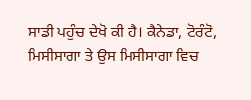ਸਾਡੀ ਪਹੁੰਚ ਦੇਖੋ ਕੀ ਹੈ। ਕੈਨੇਡਾ, ਟੋਰੰਟੋ,
ਮਿਸੀਸਾਗਾ ਤੇ ਉਸ ਮਿਸੀਸਾਗਾ ਵਿਚ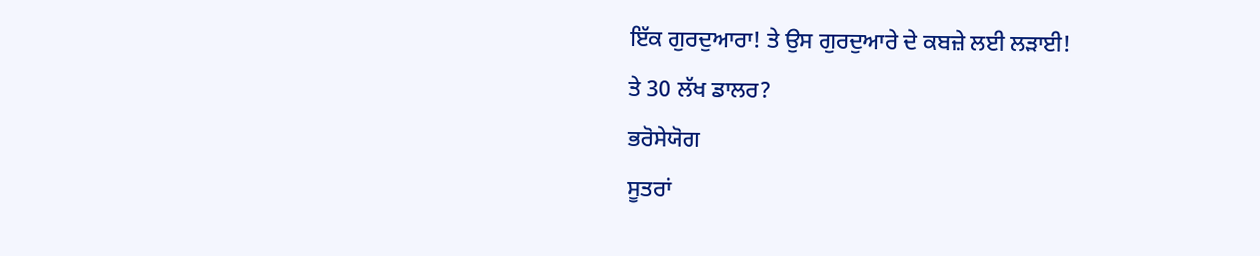ਇੱਕ ਗੁਰਦੁਆਰਾ! ਤੇ ਉਸ ਗੁਰਦੁਆਰੇ ਦੇ ਕਬਜ਼ੇ ਲਈ ਲੜਾਈ!
ਤੇ 30 ਲੱਖ ਡਾਲਰ?
ਭਰੋਸੇਯੋਗ
ਸੂਤਰਾਂ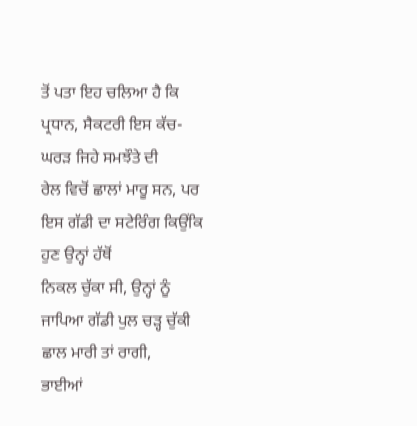ਤੋਂ ਪਤਾ ਇਹ ਚਲਿਆ ਹੈ ਕਿ ਪ੍ਰਧਾਨ, ਸੈਕਟਰੀ ਇਸ ਕੱਚ-ਘਰੜ ਜਿਹੇ ਸਮਝੌਤੇ ਦੀ
ਰੇਲ ਵਿਚੋਂ ਛਾਲਾਂ ਮਾਰੂ ਸਨ, ਪਰ ਇਸ ਗੱਡੀ ਦਾ ਸਟੇਰਿੰਗ ਕਿਉਂਕਿ ਹੁਣ ਉਨ੍ਹਾਂ ਹੱਥੋਂ
ਨਿਕਲ ਚੁੱਕਾ ਸੀ, ਉਨ੍ਹਾਂ ਨੂੰ ਜਾਪਿਆ ਗੱਡੀ ਪੁਲ ਚੜ੍ਹ ਚੁੱਕੀ ਛਾਲ ਮਾਰੀ ਤਾਂ ਰਾਗੀ,
ਭਾਈਆਂ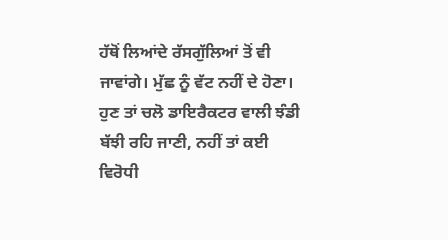ਹੱਥੋਂ ਲਿਆਂਦੇ ਰੱਸਗੁੱਲਿਆਂ ਤੋਂ ਵੀ ਜਾਵਾਂਗੇ। ਮੁੱਛ ਨੂੰ ਵੱਟ ਨਹੀਂ ਦੇ ਹੋਣਾ।
ਹੁਣ ਤਾਂ ਚਲੋ ਡਾਇਰੈਕਟਰ ਵਾਲੀ ਝੰਡੀ ਬੱਝੀ ਰਹਿ ਜਾਣੀ, ਨਹੀਂ ਤਾਂ ਕਈ ਵਿਰੋਧੀ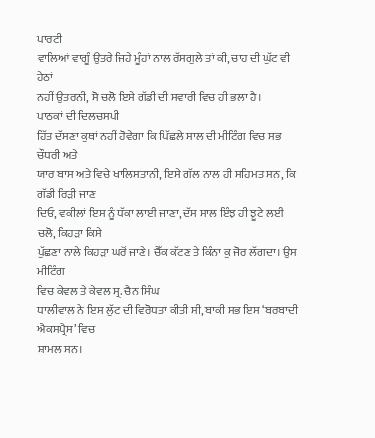ਪਾਰਟੀ
ਵਾਲਿਆਂ ਵਾਗੂੰ ਉਤਰੇ ਜਿਹੇ ਮੂੰਹਾਂ ਨਾਲ ਰੱਸਗੁਲੇ ਤਾਂ ਕੀ, ਚਾਹ ਦੀ ਘੁੱਟ ਵੀ ਹੇਠਾਂ
ਨਹੀਂ ਉਤਰਨੀ, ਸੋ ਚਲੋ ਇਸੇ ਗੱਡੀ ਦੀ ਸਵਾਰੀ ਵਿਚ ਹੀ ਭਲਾ ਹੈ।
ਪਾਠਕਾਂ ਦੀ ਦਿਲਚਸਪੀ
ਹਿੱਤ ਦੱਸਣਾ ਕੁਥਾਂ ਨਹੀਂ ਹੋਵੇਗਾ ਕਿ ਪਿੱਛਲੇ ਸਾਲ ਦੀ ਮੀਟਿੰਗ ਵਿਚ ਸਭ ਚੌਧਰੀ ਅਤੇ
ਯਾਰ ਬਾਸ ਅਤੇ ਵਿਚੇ ਖਾਲਿਸਤਾਨੀ, ਇਸੇ ਗੱਲ ਨਾਲ ਹੀ ਸਹਿਮਤ ਸਨ, ਕਿ ਗੱਡੀ ਰਿੜੀ ਜਾਣ
ਦਿਓ, ਵਕੀਲਾਂ ਇਸ ਨੂੰ ਧੱਕਾ ਲਾਈ ਜਾਣਾ, ਦੱਸ ਸਾਲ ਇੰਝ ਹੀ ਝੂਟੇ ਲਈ ਚਲੋ, ਕਿਹੜਾ ਕਿਸੇ
ਪੁੱਛਣਾ ਨਾਲੇ ਕਿਹੜਾ ਘਰੋਂ ਜਾਣੇ। ਚੈੱਕ ਕੱਟਣ ਤੇ ਕਿੰਨਾ ਕੁ ਜੋਰ ਲੱਗਦਾ। ਉਸ ਮੀਟਿੰਗ
ਵਿਚ ਕੇਵਲ ਤੇ ਕੇਵਲ ਸ੍ਰ. ਚੈਨ ਸਿੰਘ
ਧਾਲੀਵਾਲ ਨੇ ਇਸ ਲੁੱਟ ਦੀ ਵਿਰੋਧਤਾ ਕੀਤੀ ਸੀ, ਬਾਕੀ ਸਭ ਇਸ ‘ਬਰਬਾਦੀ ਐਕਸਪ੍ਰੈਸ’ ਵਿਚ
ਸ਼ਾਮਲ ਸਨ।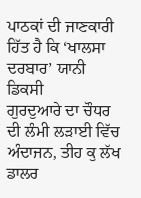ਪਾਠਕਾਂ ਦੀ ਜਾਣਕਾਰੀ ਹਿੱਤ ਹੈ ਕਿ ‘ਖਾਲਸਾ ਦਰਬਾਰ’ ਯਾਨੀ ਡਿਕਸੀ
ਗੁਰਦੁਆਰੇ ਦਾ ਚੌਧਰ ਦੀ ਲੰਮੀ ਲੜਾਈ ਵਿੱਚ ਅੰਦਾਜਨ, ਤੀਹ ਕੁ ਲੱਖ ਡਾਲਰ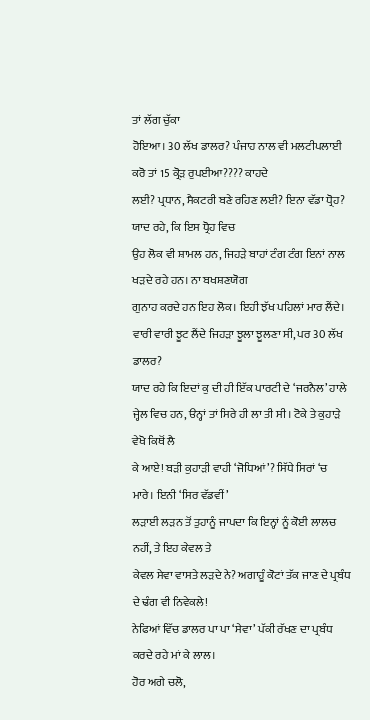ਤਾਂ ਲੱਗ ਚੁੱਕਾ
ਹੋਇਆ। 30 ਲੱਖ ਡਾਲਰ? ਪੰਜਾਹ ਨਾਲ ਵੀ ਮਲਟੀਪਲਾਈ ਕਰੋ ਤਾਂ 15 ਕ੍ਰੋੜ ਰੁਪਈਆ???? ਕਾਹਦੇ
ਲਈ? ਪ੍ਰਧਾਨ, ਸੈਕਟਰੀ ਬਣੇ ਰਹਿਣ ਲਈ? ਇਨਾ ਵੱਡਾ ਧ੍ਰੋਹ? ਯਾਦ ਰਹੇ, ਕਿ ਇਸ ਧ੍ਰੋਹ ਵਿਚ
ਉਹ ਲੋਕ ਵੀ ਸ਼ਾਮਲ ਹਨ, ਜਿਹੜੇ ਬਾਹਾਂ ਟੰਗ ਟੰਗ ਇਨਾਂ ਨਾਲ ਖੜਦੇ ਰਹੇ ਹਨ। ਨਾ ਬਖਸ਼ਣਯੋਗ
ਗੁਨਾਹ ਕਰਦੇ ਹਨ ਇਹ ਲੋਕ। ਇਹੀ ਝੱਖ ਪਹਿਲਾਂ ਮਾਰ ਲੈਂਦੇ।
ਵਾਰੀ ਵਾਰੀ ਝੂਟ ਲੈਂਦੇ ਜਿਹੜਾ ਝੂਲਾ ਝੂਲਣਾ ਸੀ, ਪਰ 30 ਲੱਖ ਡਾਲਰ?
ਯਾਦ ਰਹੇ ਕਿ ਇਦਾਂ ਕੁ ਦੀ ਹੀ ਇੱਕ ਪਾਰਟੀ ਦੇ ‘ਜਰਨੈਲ’ ਹਾਲੇ
ਜ੍ਹੇਲ ਵਿਚ ਹਨ, ੳਨ੍ਹਾਂ ਤਾਂ ਸਿਰੇ ਹੀ ਲਾ ਤੀ ਸੀ। ਟੋਕੇ ਤੇ ਕੁਹਾੜੇ ਵੇਖੋ ਕਿਥੋਂ ਲੈ
ਕੇ ਆਏ! ਬੜੀ ਕੁਹਾੜੀ ਵਾਹੀ ‘ਜੋਧਿਆਂ’? ਸਿੱਧੇ ਸਿਰਾਂ ‘ਚ ਮਾਰੇ। ਇਨੀ ‘ਸਿਰ ਵੱਡਵੀਂ’
ਲੜਾਈ ਲੜਨ ਤੋਂ ਤੁਹਾਨੂੰ ਜਾਪਦਾ ਕਿ ਇਨ੍ਹਾਂ ਨੂੰ ਕੋਈ ਲਾਲਚ ਨਹੀਂ, ਤੇ ਇਹ ਕੇਵਲ ਤੇ
ਕੇਵਲ ਸੇਵਾ ਵਾਸਤੇ ਲੜਦੇ ਨੇ? ਅਗਾਹੂੰ ਕੋਟਾਂ ਤੱਕ ਜਾਣ ਦੇ ਪ੍ਰਬੰਧ ਦੇ ਢੰਗ ਵੀ ਨਿਵੇਕਲੇ!
ਨੇਫਿਆਂ ਵਿੱਚ ਡਾਲਰ ਪਾ ਪਾ ‘ਸੇਵਾ’ ਪੱਕੀ ਰੱਖਣ ਦਾ ਪ੍ਰਬੰਧ ਕਰਦੇ ਰਹੇ ਮਾਂ ਕੇ ਲਾਲ।
ਹੋਰ ਅਗੇ ਚਲੋ,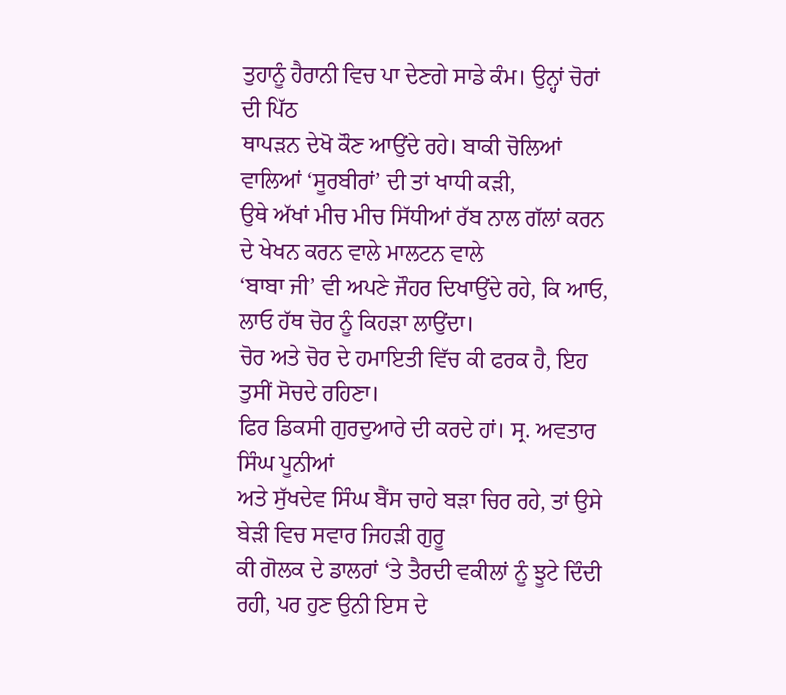ਤੁਹਾਨੂੰ ਹੈਰਾਨੀ ਵਿਚ ਪਾ ਦੇਣਗੇ ਸਾਡੇ ਕੰਮ। ਉਨ੍ਹਾਂ ਚੋਰਾਂ ਦੀ ਪਿੱਠ
ਥਾਪੜਨ ਦੇਖੋ ਕੌਣ ਆਉਂਦੇ ਰਹੇ। ਬਾਕੀ ਚੋਲਿਆਂ ਵਾਲਿਆਂ ‘ਸੂਰਬੀਰਾਂ’ ਦੀ ਤਾਂ ਖਾਧੀ ਕੜੀ,
ਉਥੇ ਅੱਖਾਂ ਮੀਚ ਮੀਚ ਸਿੱਧੀਆਂ ਰੱਬ ਨਾਲ ਗੱਲਾਂ ਕਰਨ ਦੇ ਖੇਖਨ ਕਰਨ ਵਾਲੇ ਮਾਲਟਨ ਵਾਲੇ
‘ਬਾਬਾ ਜੀ’ ਵੀ ਅਪਣੇ ਜੌਹਰ ਦਿਖਾਉਂਦੇ ਰਹੇ, ਕਿ ਆਓ, ਲਾਓ ਹੱਥ ਚੋਰ ਨੂੰ ਕਿਹੜਾ ਲਾਉਂਦਾ।
ਚੋਰ ਅਤੇ ਚੋਰ ਦੇ ਹਮਾਇਤੀ ਵਿੱਚ ਕੀ ਫਰਕ ਹੈ, ਇਹ ਤੁਸੀਂ ਸੋਚਦੇ ਰਹਿਣਾ।
ਫਿਰ ਡਿਕਸੀ ਗੁਰਦੁਆਰੇ ਦੀ ਕਰਦੇ ਹਾਂ। ਸ੍ਰ. ਅਵਤਾਰ ਸਿੰਘ ਪੂਨੀਆਂ
ਅਤੇ ਸੁੱਖਦੇਵ ਸਿੰਘ ਬੈਂਸ ਚਾਹੇ ਬੜਾ ਚਿਰ ਰਹੇ, ਤਾਂ ਉਸੇ ਬੇੜੀ ਵਿਚ ਸਵਾਰ ਜਿਹੜੀ ਗੁਰੂ
ਕੀ ਗੋਲਕ ਦੇ ਡਾਲਰਾਂ ‘ਤੇ ਤੈਰਦੀ ਵਕੀਲਾਂ ਨੂੰ ਝੂਟੇ ਦਿੰਦੀ ਰਹੀ, ਪਰ ਹੁਣ ਉਨੀ ਇਸ ਦੇ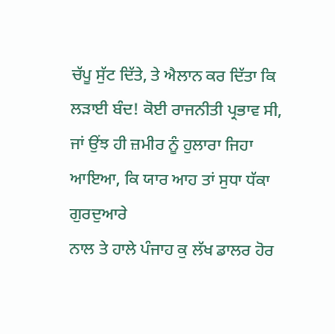ਚੱਪੂ ਸੁੱਟ ਦਿੱਤੇ, ਤੇ ਐਲਾਨ ਕਰ ਦਿੱਤਾ ਕਿ ਲੜਾਈ ਬੰਦ! ਕੋਈ ਰਾਜਨੀਤੀ ਪ੍ਰਭਾਵ ਸੀ,
ਜਾਂ ਉਂਝ ਹੀ ਜ਼ਮੀਰ ਨੂੰ ਹੁਲਾਰਾ ਜਿਹਾ ਆਇਆ, ਕਿ ਯਾਰ ਆਹ ਤਾਂ ਸੁਧਾ ਧੱਕਾ ਗੁਰਦੁਆਰੇ
ਨਾਲ ਤੇ ਹਾਲੇ ਪੰਜਾਹ ਕੁ ਲੱਖ ਡਾਲਰ ਹੋਰ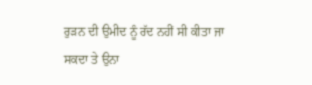ਰੁੜਨ ਦੀ ਉਮੀਦ ਨੂੰ ਰੱਦ ਨਹੀਂ ਸੀ ਕੀਤਾ ਜਾ
ਸਕਦਾ ਤੇ ਉਨਾ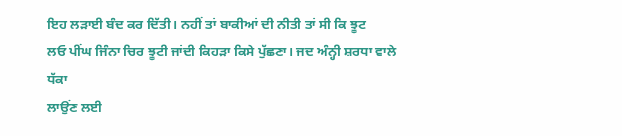ਇਹ ਲੜਾਈ ਬੰਦ ਕਰ ਦਿੱਤੀ। ਨਹੀਂ ਤਾਂ ਬਾਕੀਆਂ ਦੀ ਨੀਤੀ ਤਾਂ ਸੀ ਕਿ ਝੂਟ
ਲਓ ਪੀਂਘ ਜਿੰਨਾ ਚਿਰ ਝੂਟੀ ਜਾਂਦੀ ਕਿਹੜਾ ਕਿਸੇ ਪੁੱਛਣਾ। ਜਦ ਅੰਨ੍ਹੀ ਸ਼ਰਧਾ ਵਾਲੇ ਧੱਕਾ
ਲਾਉਂਣ ਲਈ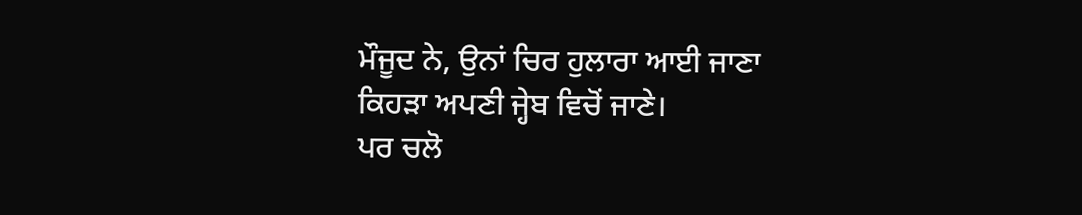ਮੌਜੂਦ ਨੇ, ਉਨਾਂ ਚਿਰ ਹੁਲਾਰਾ ਆਈ ਜਾਣਾ ਕਿਹੜਾ ਅਪਣੀ ਜ੍ਹੇਬ ਵਿਚੋਂ ਜਾਣੇ।
ਪਰ ਚਲੋ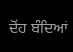ਦੋਂਹ ਬੰਦਿਆਂ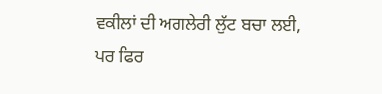ਵਕੀਲਾਂ ਦੀ ਅਗਲੇਰੀ ਲੁੱਟ ਬਚਾ ਲਈ,
ਪਰ ਫਿਰ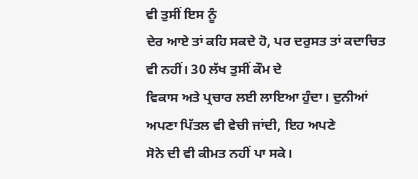ਵੀ ਤੁਸੀਂ ਇਸ ਨੂੰ
ਦੇਰ ਆਏ ਤਾਂ ਕਹਿ ਸਕਦੇ ਹੋ, ਪਰ ਦਰੁਸਤ ਤਾਂ ਕਦਾਚਿਤ ਵੀ ਨਹੀਂ। 30 ਲੱਖ ਤੁਸੀਂ ਕੌਮ ਦੇ
ਵਿਕਾਸ ਅਤੇ ਪ੍ਰਚਾਰ ਲਈ ਲਾਇਆ ਹੁੰਦਾ। ਦੁਨੀਆਂ ਅਪਣਾ ਪਿੱਤਲ ਵੀ ਵੇਚੀ ਜਾਂਦੀ, ਇਹ ਅਪਣੇ
ਸੋਨੇ ਦੀ ਵੀ ਕੀਮਤ ਨਹੀਂ ਪਾ ਸਕੇ।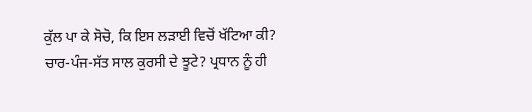ਕੁੱਲ ਪਾ ਕੇ ਸੋਚੋ, ਕਿ ਇਸ ਲੜਾਈ ਵਿਚੋਂ ਖੱਟਿਆ ਕੀ?
ਚਾਰ-ਪੰਜ-ਸੱਤ ਸਾਲ ਕੁਰਸੀ ਦੇ ਝੂਟੇ? ਪ੍ਰਧਾਨ ਨੂੰ ਹੀ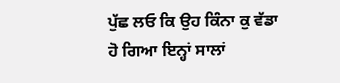ਪੁੱਛ ਲਓ ਕਿ ਉਹ ਕਿੰਨਾ ਕੁ ਵੱਡਾ
ਹੋ ਗਿਆ ਇਨ੍ਹਾਂ ਸਾਲਾਂ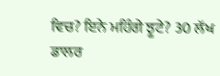ਵਿਚ? ਇਨੇ ਮਹਿੰਗੇ ਝੂਟੇ? 30 ਲੱਖ
ਡਾਲਰ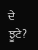ਦੇ ਝੂਟੇ?